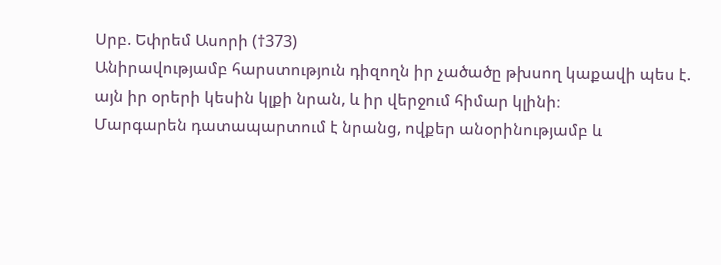Սրբ. Եփրեմ Ասորի (†373)
Անիրավությամբ հարստություն դիզողն իր չածածը թխսող կաքավի պես է. այն իր օրերի կեսին կլքի նրան, և իր վերջում հիմար կլինի։
Մարգարեն դատապարտում է նրանց, ովքեր անօրինությամբ և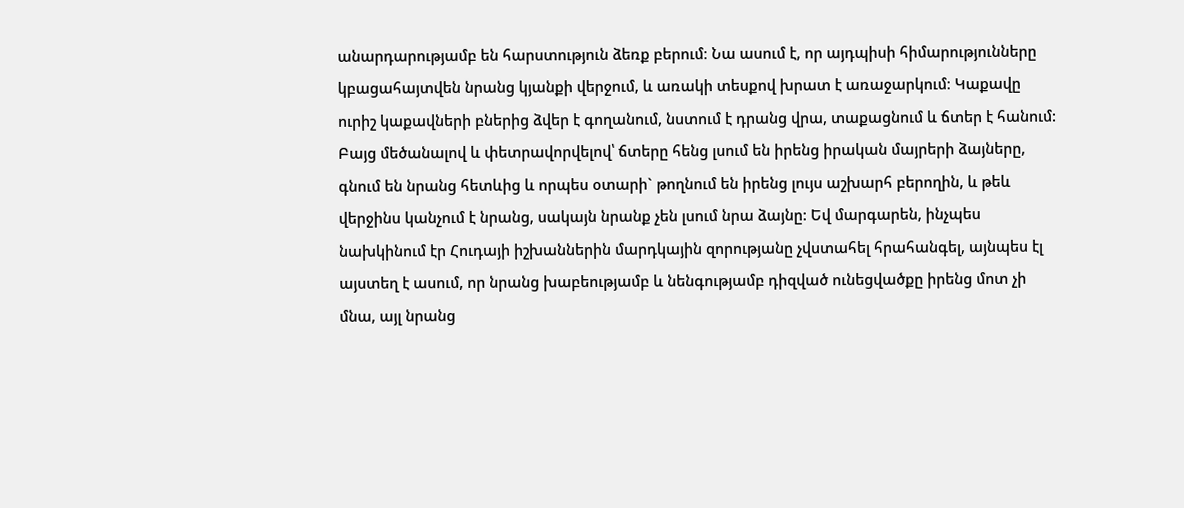անարդարությամբ են հարստություն ձեռք բերում։ Նա ասում է, որ այդպիսի հիմարությունները կբացահայտվեն նրանց կյանքի վերջում, և առակի տեսքով խրատ է առաջարկում։ Կաքավը ուրիշ կաքավների բներից ձվեր է գողանում, նստում է դրանց վրա, տաքացնում և ճտեր է հանում: Բայց մեծանալով և փետրավորվելով՝ ճտերը հենց լսում են իրենց իրական մայրերի ձայները, գնում են նրանց հետևից և որպես օտարի` թողնում են իրենց լույս աշխարհ բերողին, և թեև վերջինս կանչում է նրանց, սակայն նրանք չեն լսում նրա ձայնը: Եվ մարգարեն, ինչպես նախկինում էր Հուդայի իշխաններին մարդկային զորությանը չվստահել հրահանգել, այնպես էլ այստեղ է ասում, որ նրանց խաբեությամբ և նենգությամբ դիզված ունեցվածքը իրենց մոտ չի մնա, այլ նրանց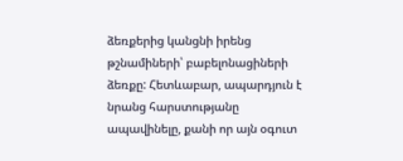ձեռքերից կանցնի իրենց թշնամիների՝ բաբելոնացիների ձեռքը: Հետևաբար, ապարդյուն է նրանց հարստությանը ապավինելը, քանի որ այն օգուտ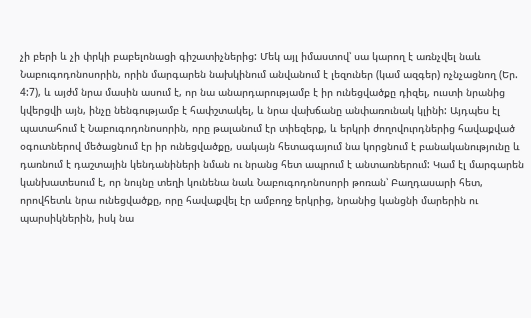չի բերի և չի փրկի բաբելոնացի գիշատիչներից: Մեկ այլ իմաստով՝ սա կարող է առնչվել նաև Նաբուգոդոնոսորին, որին մարգարեն նախկինում անվանում է լեզուներ (կամ ազգեր) ոչնչացնող (Եր. 4:7), և այժմ նրա մասին ասում է, որ նա անարդարությամբ է իր ունեցվածքը դիզել, ուստի նրանից կվերցվի այն, ինչը նենգությամբ է հափշտակել, և նրա վախճանը անփառունակ կլինի: Այդպես էլ պատահում է Նաբուգոդոնոսորին, որը թալանում էր տիեզերք, և երկրի ժողովուրդներից հավաքված օգուտներով մեծացնում էր իր ունեցվածքը, սակայն հետագայում նա կորցնում է բանականությունը և դառնում է դաշտային կենդանիների նման ու նրանց հետ ապրում է անտառներում: Կամ էլ մարգարեն կանխատեսում է, որ նույնը տեղի կունենա նաև Նաբուգոդոնոսորի թոռան՝ Բաղդասարի հետ, որովհետև նրա ունեցվածքը, որը հավաքվել էր ամբողջ երկրից, նրանից կանցնի մարերին ու պարսիկներին, իսկ նա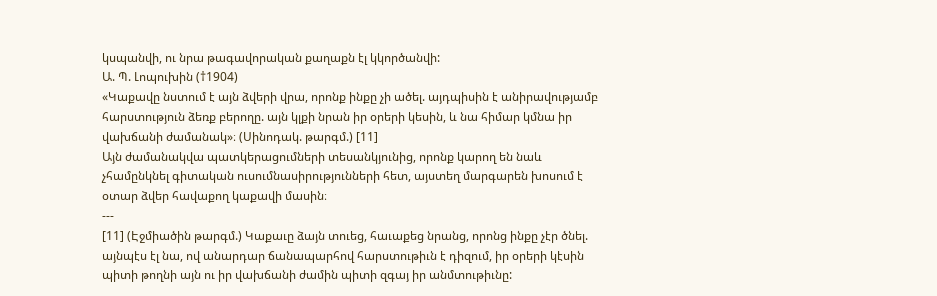կսպանվի, ու նրա թագավորական քաղաքն էլ կկործանվի:
Ա. Պ. Լոպուխին (†1904)
«Կաքավը նստում է այն ձվերի վրա, որոնք ինքը չի ածել. այդպիսին է անիրավությամբ հարստություն ձեռք բերողը. այն կլքի նրան իր օրերի կեսին, և նա հիմար կմնա իր վախճանի ժամանակ»։ (Սինոդակ. թարգմ.) [11]
Այն ժամանակվա պատկերացումների տեսանկյունից, որոնք կարող են նաև չհամընկնել գիտական ուսումնասիրությունների հետ, այստեղ մարգարեն խոսում է օտար ձվեր հավաքող կաքավի մասին։
---
[11] (Էջմիածին թարգմ.) Կաքաւը ձայն տուեց, հաւաքեց նրանց, որոնց ինքը չէր ծնել. այնպէս էլ նա, ով անարդար ճանապարհով հարստութիւն է դիզում, իր օրերի կէսին պիտի թողնի այն ու իր վախճանի ժամին պիտի զգայ իր անմտութիւնը: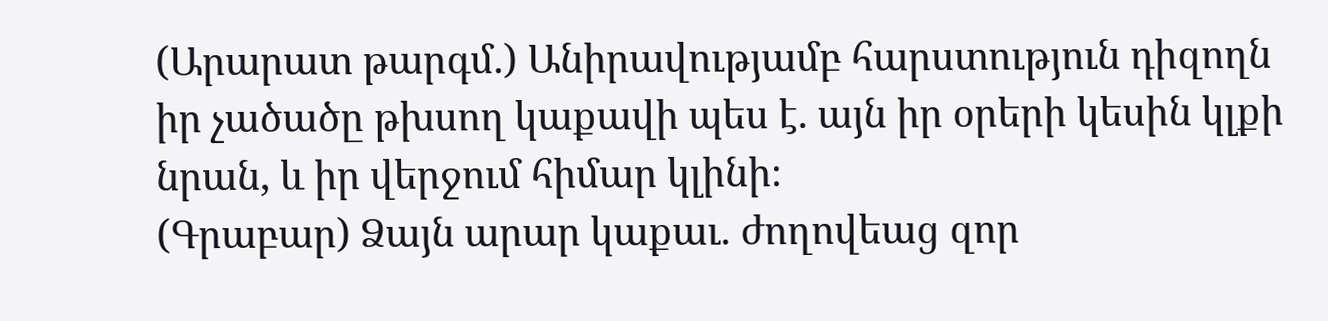(Արարատ թարգմ.) Անիրավությամբ հարստություն դիզողն իր չածածը թխսող կաքավի պես է. այն իր օրերի կեսին կլքի նրան, և իր վերջում հիմար կլինի։
(Գրաբար) Ձայն արար կաքաւ. ժողովեաց զոր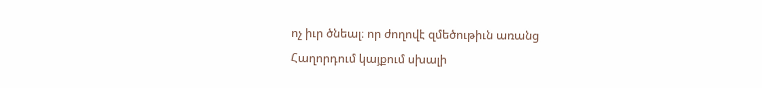ոչ իւր ծնեալ։ որ ժողովէ զմեծութիւն առանց
Հաղորդում կայքում սխալի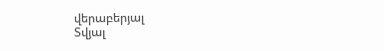վերաբերյալ
Տվյալ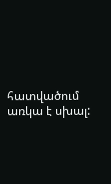հատվածում առկա է սխալ: